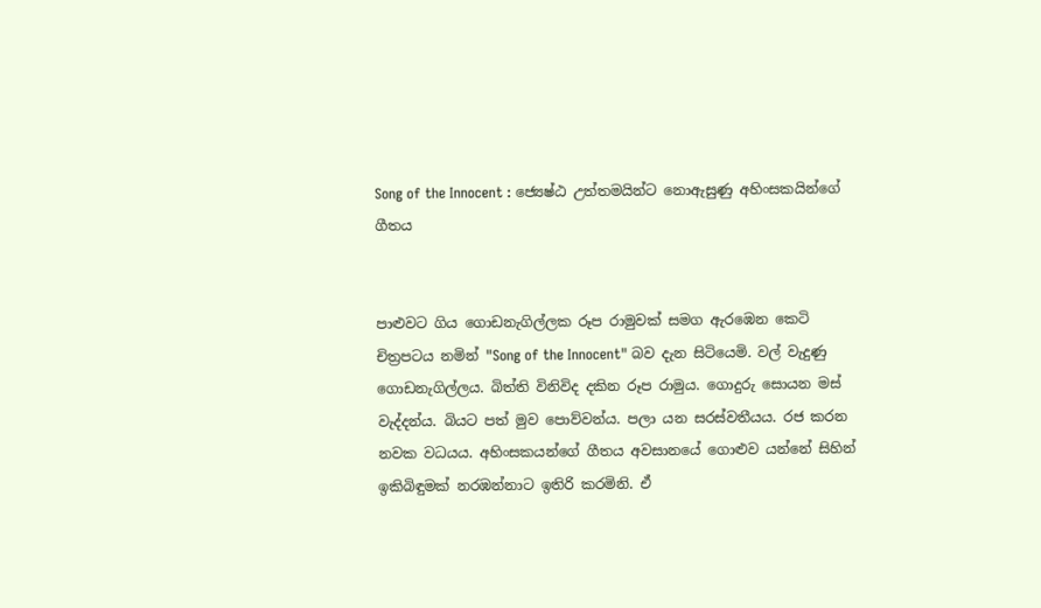Song of the Innocent : ජ්‍යෙෂ්ඨ උත්තමයින්ට නොඇසුණු අහිංසකයින්ගේ ගීතය


පාළුවට ගිය ගොඩනැගිල්ලක රූප රාමුවක් සමග ඇරඹෙන කෙටි චිත්‍රපටය නමින් "Song of the Innocent" බව දැන සිටියෙමි. වල් වැදුණු ගොඩනැගිල්ලය. බිත්ති විනිවිද දකින රූප රාමුය. ගොදුරු සොයන මස් වැද්දන්ය. බියට පත් මුව පොව්වන්ය. පලා යන සරස්වතීයය. රජ කරන නවක වධයය. අහිංසකයන්ගේ ගීතය අවසානයේ ගොළුව යන්නේ සිහින් ඉකිබිඳුමක් නරඹන්නාට ඉතිරි කරමිනි. ඒ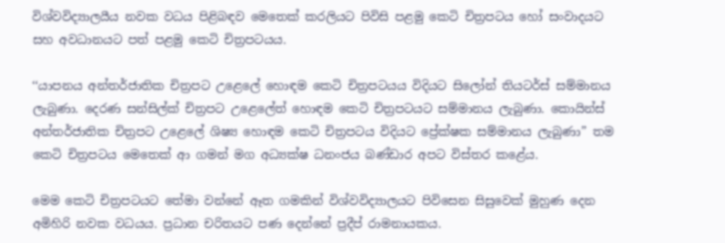විශ්වවිද්‍යාලයීය නවක වධය පිළිබඳව මෙතෙක් කරලියට පිවිසි පළමු කෙටි චිත්‍රපටය හෝ සංවාදයට සහ අවධානයට පත් පළමු කෙටි චිත්‍රපටයය.

‘‘යාපනය අන්තර්ජාතික චිත්‍රපට උළෙලේ හොඳම කෙටි චිත්‍රපටයය විදියට සිලෝන් තියටර්ස් සම්මානය ලැබුණා. දෙරණ සන්සිල්ක් චිත්‍රපට උළෙලේත් හොඳම කෙටි චිත්‍රපටයට සම්මානය ලැබුණා. කොයින්ස් අන්තර්ජාතික චිත්‍රපට උළෙලේ ශිෂ්‍ය හොඳම කෙටි චිත්‍රපටය විදියට ප්‍රේක්ෂක සම්මානය ලැබුණා” තම කෙටි චිත්‍රපටය මෙතෙක් ආ ගමන් මග අධ්‍යක්ෂ ධනංජය බණ්ඩාර අපට විස්තර කළේය.

මෙම කෙටි චිත්‍රපටයට තේමා වන්නේ ඈත ගමකින් විශ්වවිද්‍යාලයට පිවිසෙන සිසුවෙක් මුහුණ දෙන අමිහිරි නවක වධයය. ප්‍රධාන චරිතයට පණ දෙන්නේ ප්‍රදීප් රාමනායකය.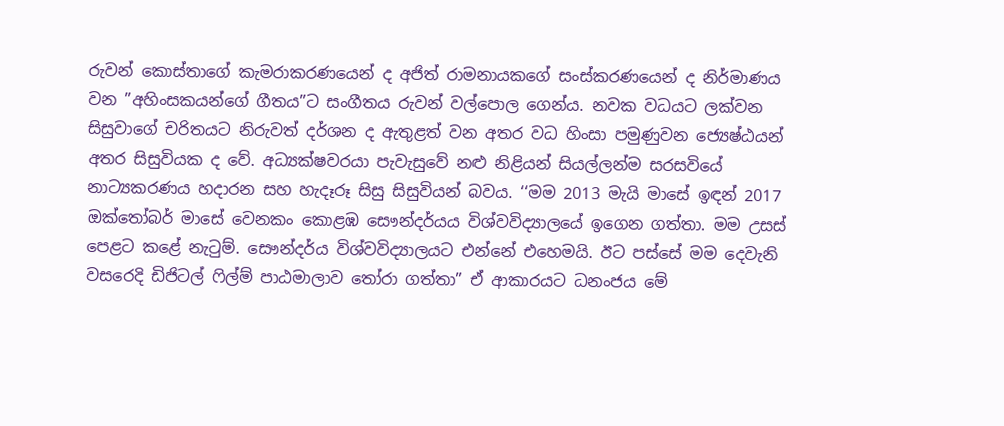රුවන් කොස්තාගේ කැමරාකරණයෙන් ද අජිත් රාමනායකගේ සංස්කරණයෙන් ද නිර්මාණය වන ”අහිංසකයන්ගේ ගීතය”ට සංගීතය රුවන් වල්පොල ගෙන්ය. නවක වධයට ලක්වන සිසුවාගේ චරිතයට නිරුවත් දර්ශන ද ඇතුළත් වන අතර වධ හිංසා පමුණුවන ජ්‍යෙෂ්ඨයන් අතර සිසුවියක ද වේ. අධ්‍යක්ෂවරයා පැවැසුවේ නළු නිළියන් සියල්ලන්ම සරසවියේ නාට්‍යකරණය හදාරන සහ හැදෑරූ සිසු සිසුවියන් බවය. ‘‘මම 2013 මැයි මාසේ ඉඳන් 2017 ඔක්තෝබර් මාසේ වෙනකං කොළඹ සෞන්දර්යය විශ්වවිද්‍යාලයේ ඉගෙන ගත්තා. මම උසස් පෙළට කළේ නැටුම්. සෞන්දර්ය විශ්වවිද්‍යාලයට එන්නේ එහෙමයි. ඊට පස්සේ මම දෙවැනි වසරෙදි ඩිජිටල් ෆිල්ම් පාඨමාලාව තෝරා ගත්තා” ඒ ආකාරයට ධනංජය මේ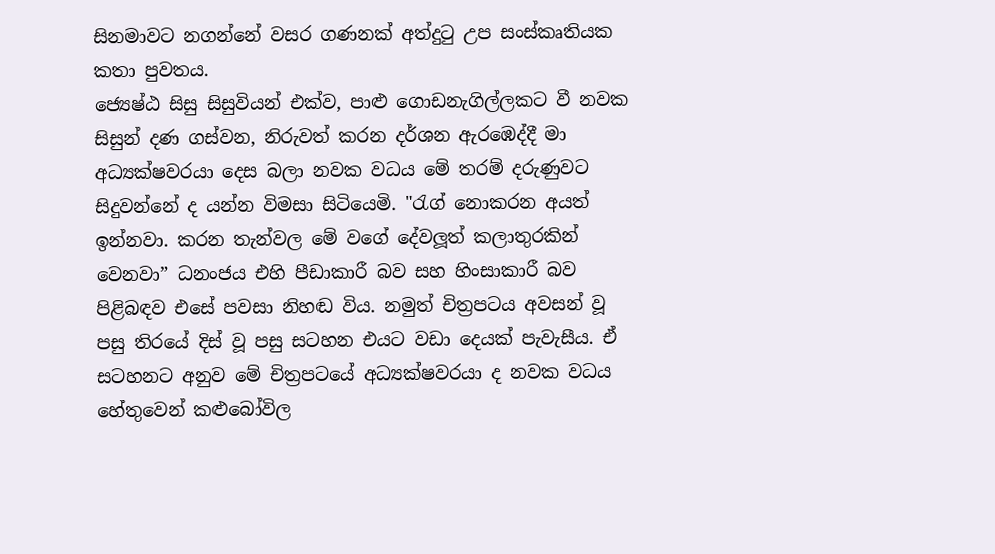සිනමාවට නගන්නේ වසර ගණනක් අත්දුටු උප සංස්කෘතියක කතා පුවතය.
ජ්‍යෙෂ්ඨ සිසු සිසුවියන් එක්ව, පාළු ගොඩනැගිල්ලකට වී නවක සිසුන් දණ ගස්වන, නිරුවත් කරන දර්ශන ඇරඹෙද්දී මා අධ්‍යක්ෂවරයා දෙස බලා නවක වධය මේ තරම් දරුණුවට සිදුවන්නේ ද යන්න විමසා සිටියෙමි. "රැග් නොකරන අයත් ඉන්නවා. කරන තැන්වල මේ වගේ දේවලූත් කලාතුරකින් වෙනවා” ධනංජය එහි පීඩාකාරී බව සහ හිංසාකාරී බව පිළිබඳව එසේ පවසා නිහඬ විය. නමුත් චිත්‍රපටය අවසන් වූ පසු තිරයේ දිස් වූ පසු සටහන එයට වඩා දෙයක් පැවැසීය. ඒ සටහනට අනුව මේ චිත්‍රපටයේ අධ්‍යක්ෂවරයා ද නවක වධය හේතුවෙන් කළුබෝවිල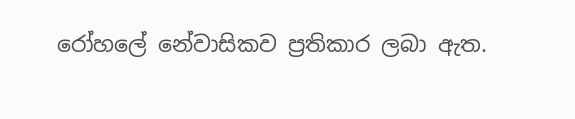රෝහලේ නේවාසිකව ප්‍රතිකාර ලබා ඇත.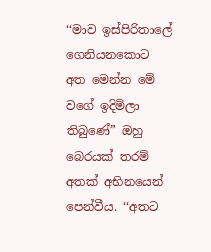‘‘මාව ඉස්පිරිතාලේ ගෙනියනකොට අත මෙන්න මේ වගේ ඉදිමිලා තිබුණේ” ඔහු බෙරයක් තරම් අතක් අභිනයෙන් පෙන්වීය. ‘‘අතට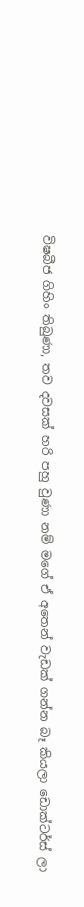විෂබීජ ගිහිං තිබුණා, තව දවසක් හරි පහු වුණා නම් මගේ ඒ අතෙන් වැඩක් ගන්න බෑ කියලා ඩොක්ටර්ස් ලා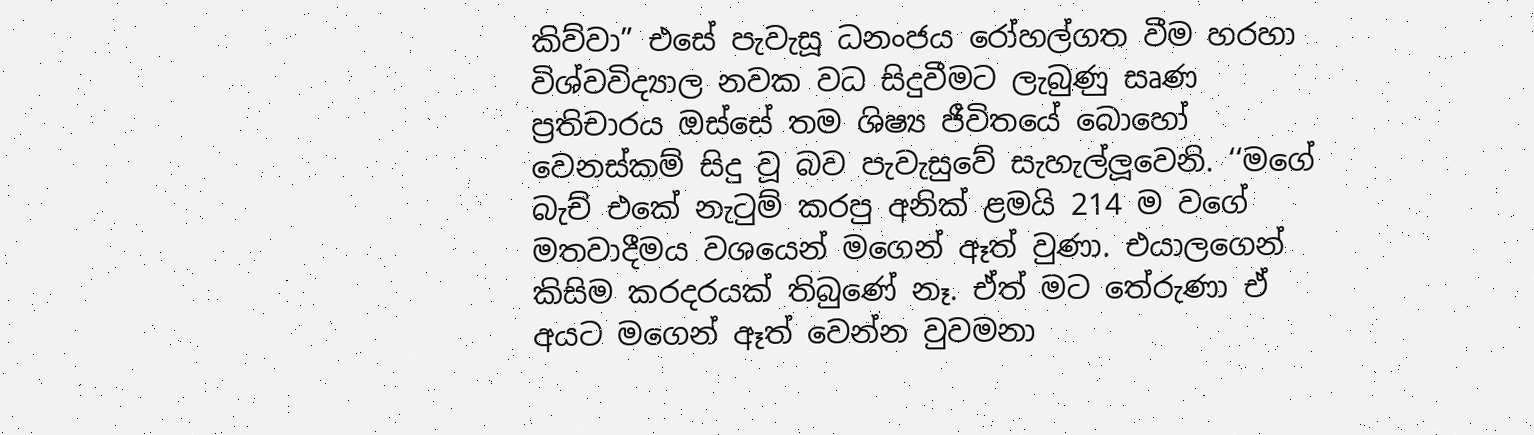කිව්වා” එසේ පැවැසූ ධනංජය රෝහල්ගත වීම හරහා විශ්වවිද්‍යාල නවක වධ සිදුවීමට ලැබුණු සෘණ ප්‍රතිචාරය ඔස්සේ තම ශිෂ්‍ය ජීවිතයේ බොහෝ වෙනස්කම් සිදු වූ බව පැවැසුවේ සැහැල්ලූවෙනි. ‘‘මගේ බැච් එකේ නැටුම් කරපු අනික් ළමයි 214 ම වගේ මතවාදීමය වශයෙන් මගෙන් ඈත් වුණා. එයාලගෙන් කිසිම කරදරයක් තිබුණේ නෑ. ඒත් මට තේරුණා ඒ අයට මගෙන් ඈත් වෙන්න වුවමනා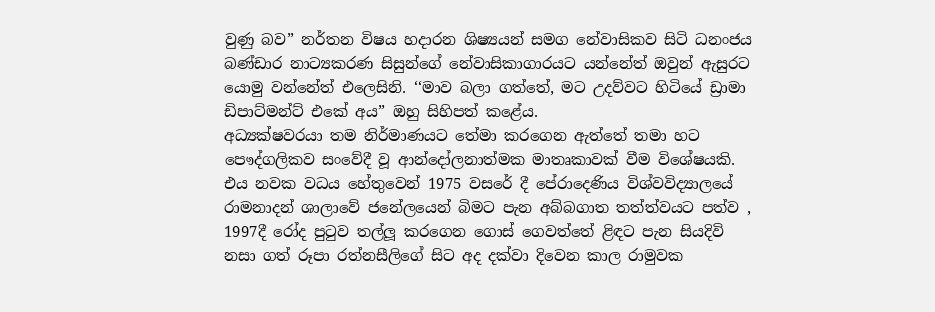වුණු බව” නර්තන විෂය හදාරන ශිෂ්‍යයන් සමග නේවාසිකව සිටි ධනංජය බණ්ඩාර නාට්‍යකරණ සිසුන්ගේ නේවාසිකාගාරයට යන්නේත් ඔවුන් ඇසුරට යොමු වන්නේත් එලෙසිනි. ‘‘මාව බලා ගත්තේ, මට උදව්වට හිටියේ ඩ්‍රාමා ඩිපාට්මන්ට් එකේ අය” ඔහු සිහිපත් කළේය.
අධ්‍යක්ෂවරයා තම නිර්මාණයට තේමා කරගෙන ඇත්තේ තමා හට පෞද්ගලිකව සංවේදී වූ ආන්දෝලනාත්මක මාතෘකාවක් වීම විශේෂයකි. එය නවක වධය හේතුවෙන් 1975 වසරේ දී පේරාදෙණිය විශ්වවිද්‍යාලයේ රාමනාදන් ශාලාවේ ජනේලයෙන් බිමට පැන අබ්බගාත තත්ත්වයට පත්ව , 1997දී රෝද පුටුව තල්ලූ කරගෙන ගොස් ගෙවත්තේ ළිඳට පැන සියදිවි නසා ගත් රූපා රත්නසීලිගේ සිට අද දක්වා දිවෙන කාල රාමුවක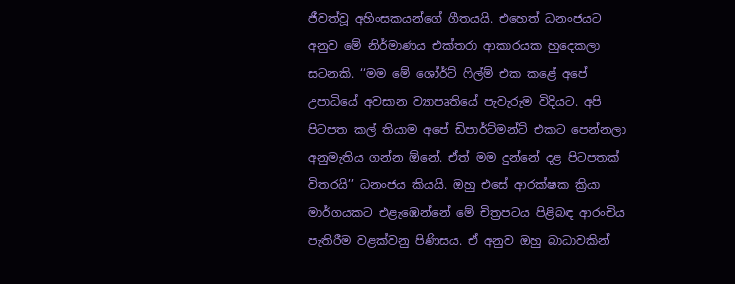ජීවත්වූ අහිංසකයන්ගේ ගීතයයි. එහෙත් ධනංජයට අනුව මේ නිර්මාණය එක්තරා ආකාරයක හුදෙකලා සටනකි. ‘‘මම මේ ශෝර්ට් ෆිල්ම් එක කළේ අපේ උපාධියේ අවසාන ව්‍යාපෘතියේ පැවැරුම විදියට. අපි පිටපත කල් තියාම අපේ ඩිපාර්ට්මන්ට් එකට පෙන්නලා අනුමැතිය ගන්න ඕනේ. ඒත් මම දුන්නේ දළ පිටපතක් විතරයි’’ ධනංජය කියයි. ඔහු එසේ ආරක්ෂක ක්‍රියා මාර්ගයකට එළැඹෙන්නේ මේ චිත්‍රපටය පිළිබඳ ආරංචිය පැතිරීම වළක්වනු පිණිසය. ඒ අනුව ඔහු බාධාවකින්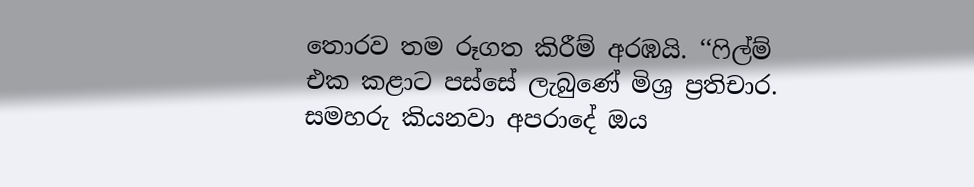තොරව තම රූගත කිරීම් අරඹයි. ‘‘ෆිල්ම් එක කළාට පස්සේ ලැබුණේ මිශ්‍ර ප්‍රතිචාර. සමහරු කියනවා අපරාදේ ඔය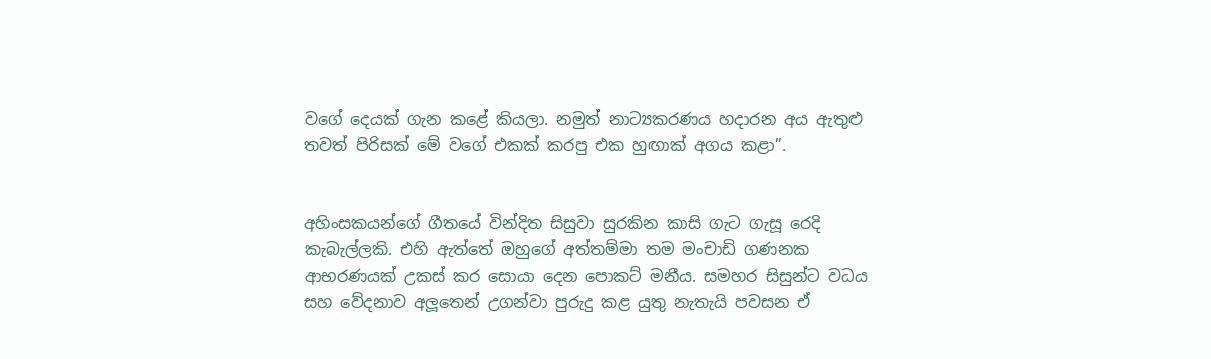වගේ දෙයක් ගැන කළේ කියලා. නමුත් නාට්‍යකරණය හදාරන අය ඇතුළු තවත් පිරිසක් මේ වගේ එකක් කරපු එක හුඟාක් අගය කළා”.


අහිංසකයන්ගේ ගීතයේ වින්දිත සිසුවා සුරකින කාසි ගැට ගැසූ රෙදි කැබැල්ලකි. එහි ඇත්තේ ඔහුගේ අත්තම්මා තම මංචාඩි ගණනක ආභරණයක් උකස් කර සොයා දෙන පොකට් මනීය. සමහර සිසුන්ට වධය සහ වේදනාව අලූතෙන් උගන්වා පුරුදු කළ යුතු නැතැයි පවසන ඒ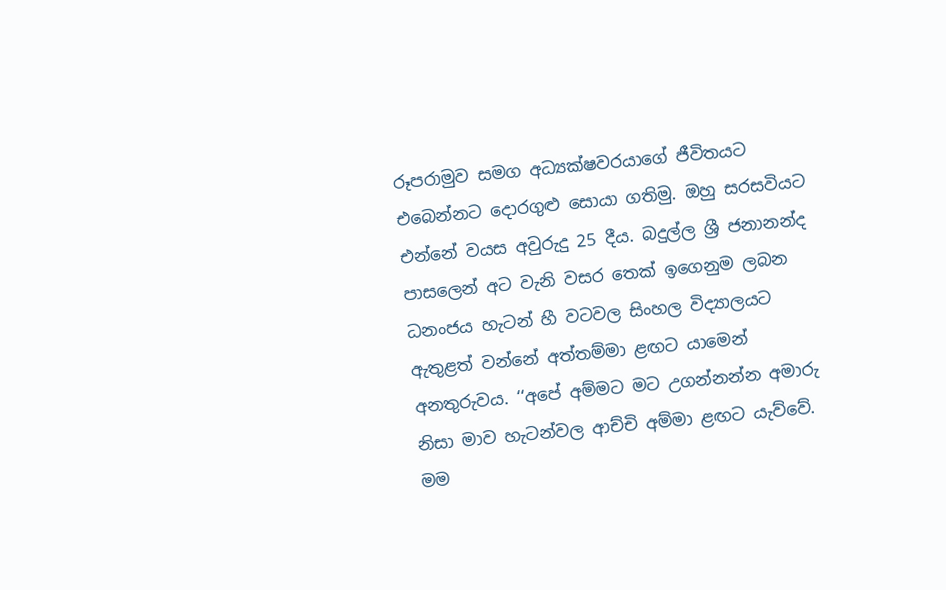රූපරාමුව සමග අධ්‍යක්ෂවරයාගේ ජීවිතයට එබෙන්නට දොරගුළු සොයා ගතිමු. ඔහු සරසවියට එන්නේ වයස අවුරුදු 25 දීය. බදුල්ල ශ්‍රී ජනානන්ද පාසලෙන් අට වැනි වසර තෙක් ඉගෙනුම ලබන ධනංජය හැටන් හී වටවල සිංහල විද්‍යාලයට ඇතුළත් වන්නේ අත්තම්මා ළඟට යාමෙන් අනතුරුවය. ‘‘අපේ අම්මට මට උගන්නන්න අමාරු නිසා මාව හැටන්වල ආච්චි අම්මා ළඟට යැව්වේ. මම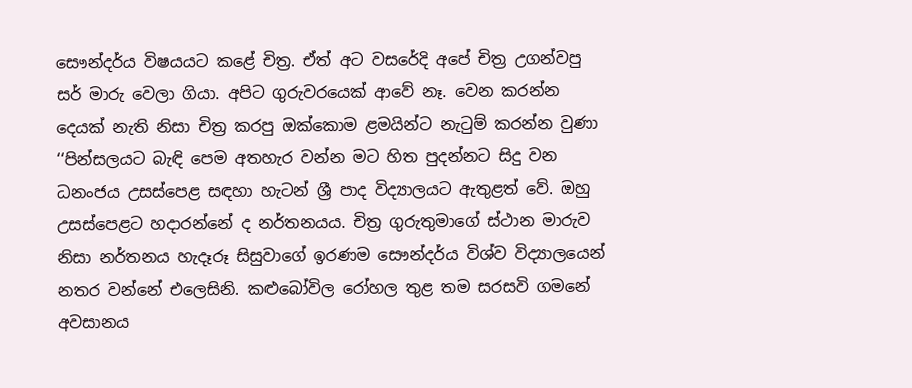සෞන්දර්ය විෂයයට කළේ චිත්‍ර. ඒත් අට වසරේදි අපේ චිත්‍ර උගන්වපු සර් මාරු වෙලා ගියා. අපිට ගුරුවරයෙක් ආවේ නෑ. වෙන කරන්න දෙයක් නැති නිසා චිත්‍ර කරපු ඔක්කොම ළමයින්ට නැටුම් කරන්න වුණා ‘‘පින්සලයට බැඳි පෙම අතහැර වන්න මට හිත පුදන්නට සිදු වන ධනංජය උසස්පෙළ සඳහා හැටන් ශ්‍රී පාද විද්‍යාලයට ඇතුළත් වේ. ඔහු උසස්පෙළට හදාරන්නේ ද නර්තනයය. චිත්‍ර ගුරුතුමාගේ ස්ථාන මාරුව නිසා නර්තනය හැදෑරූ සිසුවාගේ ඉරණම සෞන්දර්ය විශ්ව විද්‍යාලයෙන් නතර වන්නේ එලෙසිනි. කළුබෝවිල රෝහල තුළ තම සරසවි ගමනේ අවසානය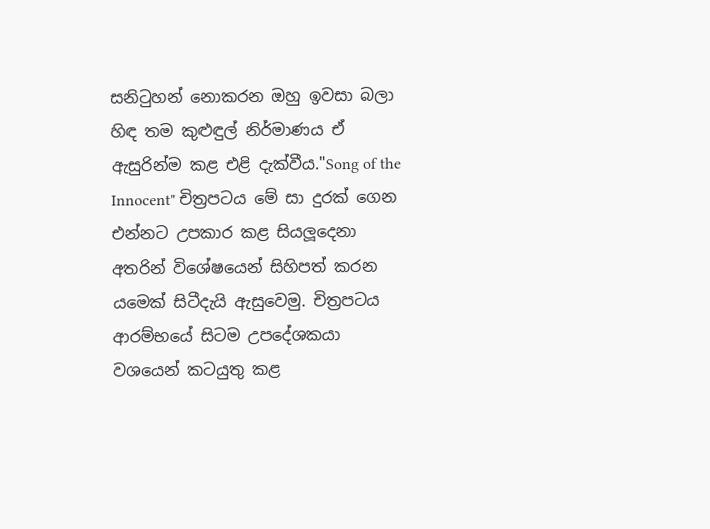සනිටුහන් නොකරන ඔහු ඉවසා බලා හිඳ තම කුළුඳුල් නිර්මාණය ඒ ඇසුරින්ම කළ එළි දැක්වීය."Song of the Innocent" චිත්‍රපටය මේ සා දුරක් ගෙන එන්නට උපකාර කළ සියලූදෙනා අතරින් විශේෂයෙන් සිහිපත් කරන යමෙක් සිටීදැයි ඇසුවෙමු. චිත්‍රපටය ආරම්භයේ සිටම උපදේශකයා වශයෙන් කටයුතු කළ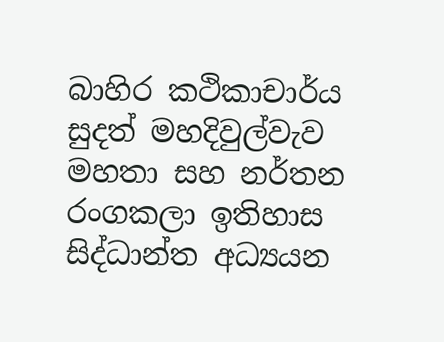බාහිර කථිකාචාර්ය සුදත් මහදිවුල්වැව මහතා සහ නර්තන රංගකලා ඉතිහාස සිද්ධාන්ත අධ්‍යයන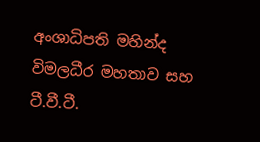අංශාධිපති මහින්ද විමලධීර මහතාව සහ ටී.වී.ටී.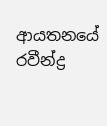ආයතනයේ රවීන්ද්‍ර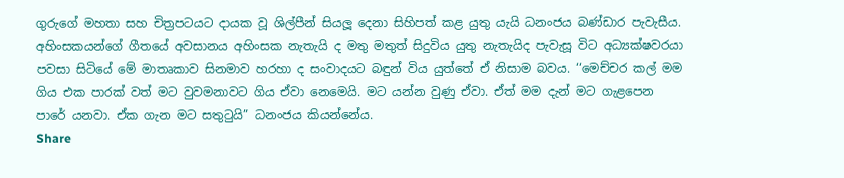ගුරුගේ මහතා සහ චිත්‍රපටයට දායක වූ ශිල්පීන් සියලූ දෙනා සිහිපත් කළ යුතු යැයි ධනංජය බණ්ඩාර පැවැසීය.
අහිංසකයන්ගේ ගීතයේ අවසානය අහිංසක නැතැයි ද මතු මතුත් සිදුවිය යුතු නැතැයිද පැවැසූ විට අධ්‍යක්ෂවරයා පවසා සිටියේ මේ මාතෘකාව සිනමාව හරහා ද සංවාදයට බඳුන් විය යුත්තේ ඒ නිසාම බවය. ‘‘මෙච්චර කල් මම ගිය එක පාරක් වත් මට වුවමනාවට ගිය ඒවා නෙමෙයි. මට යන්න වුණු ඒවා. ඒත් මම දැන් මට ගැළපෙන පාරේ යනවා. ඒක ගැන මට සතුටුයි” ධනංජය කියන්නේය.
Share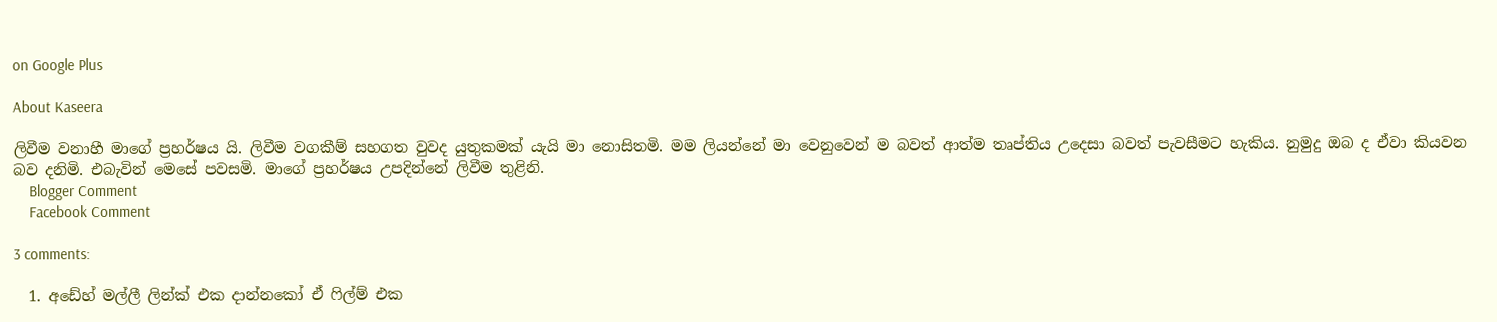on Google Plus

About Kaseera

ලිවීම වනාහී මාගේ ප්‍රහර්ෂය යි. ලිවීම වගකීම් සහගත වුවද යුතුකමක් යැයි මා නොසිතමි. මම ලියන්නේ මා වෙනුවෙන් ම බවත් ආත්ම තෘප්තිය උදෙසා බවත් පැවසීමට හැකිය. නුමුදු ඔබ ද ඒවා කියවන බව දනිමි. එබැවින් මෙසේ පවසමි. මාගේ ප්‍රහර්ෂය උපදින්නේ ලිවීම තුළිනි.
    Blogger Comment
    Facebook Comment

3 comments:

  1. අඩේහ් මල්ලී ලින්ක් එක දාන්නකෝ ඒ ෆිල්ම් එක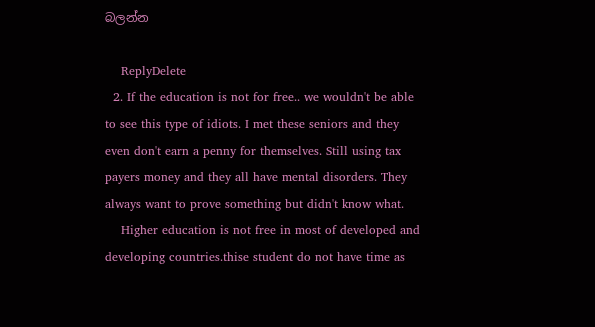බලන්න

    ReplyDelete
  2. If the education is not for free.. we wouldn't be able to see this type of idiots. I met these seniors and they even don't earn a penny for themselves. Still using tax payers money and they all have mental disorders. They always want to prove something but didn't know what.
    Higher education is not free in most of developed and developing countries.thise student do not have time as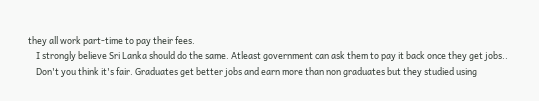they all work part-time to pay their fees.
    I strongly believe Sri Lanka should do the same. Atleast government can ask them to pay it back once they get jobs..
    Don't you think it's fair. Graduates get better jobs and earn more than non graduates but they studied using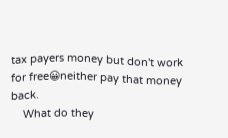tax payers money but don't work for free😀neither pay that money back.
    What do they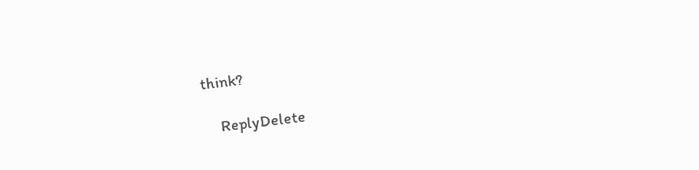think?

    ReplyDelete